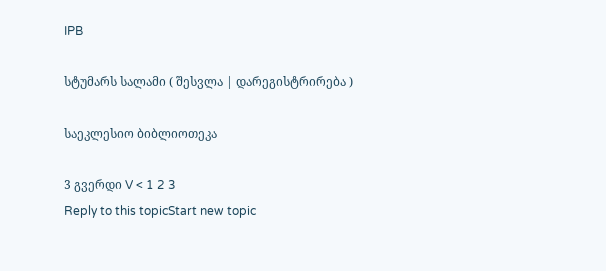IPB

სტუმარს სალამი ( შესვლა | დარეგისტრირება )

საეკლესიო ბიბლიოთეკა

3 გვერდი V < 1 2 3
Reply to this topicStart new topic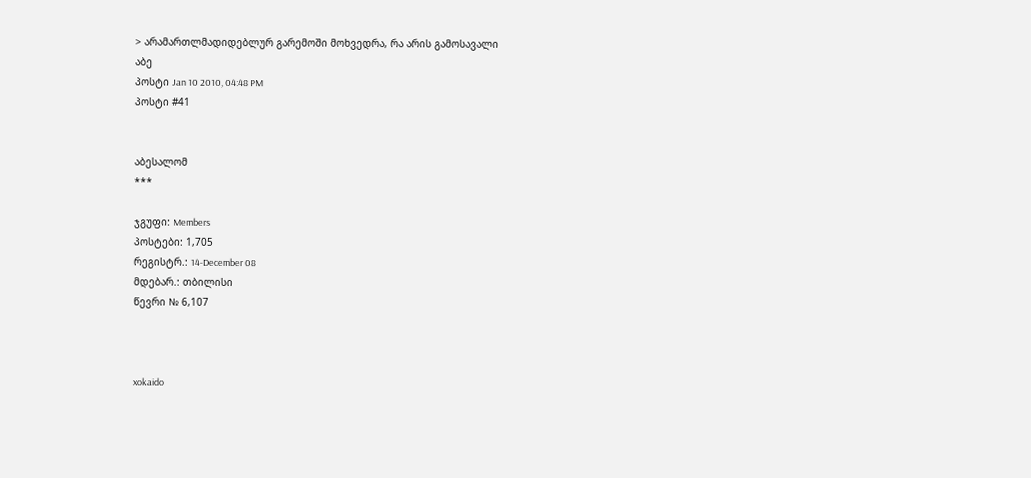> არამართლმადიდებლურ გარემოში მოხვედრა, რა არის გამოსავალი
აბე
პოსტი Jan 10 2010, 04:48 PM
პოსტი #41


აბესალომ
***

ჯგუფი: Members
პოსტები: 1,705
რეგისტრ.: 14-December 08
მდებარ.: თბილისი
წევრი № 6,107



xokaido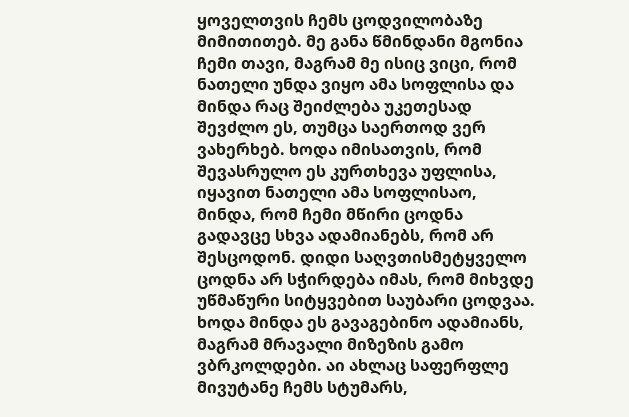ყოველთვის ჩემს ცოდვილობაზე მიმითითებ. მე განა წმინდანი მგონია ჩემი თავი, მაგრამ მე ისიც ვიცი, რომ ნათელი უნდა ვიყო ამა სოფლისა და მინდა რაც შეიძლება უკეთესად შევძლო ეს, თუმცა საერთოდ ვერ ვახერხებ. ხოდა იმისათვის, რომ შევასრულო ეს კურთხევა უფლისა, იყავით ნათელი ამა სოფლისაო, მინდა, რომ ჩემი მწირი ცოდნა გადავცე სხვა ადამიანებს, რომ არ შესცოდონ. დიდი საღვთისმეტყველო ცოდნა არ სჭირდება იმას, რომ მიხვდე უწმაწური სიტყვებით საუბარი ცოდვაა. ხოდა მინდა ეს გავაგებინო ადამიანს, მაგრამ მრავალი მიზეზის გამო ვბრკოლდები. აი ახლაც საფერფლე მივუტანე ჩემს სტუმარს,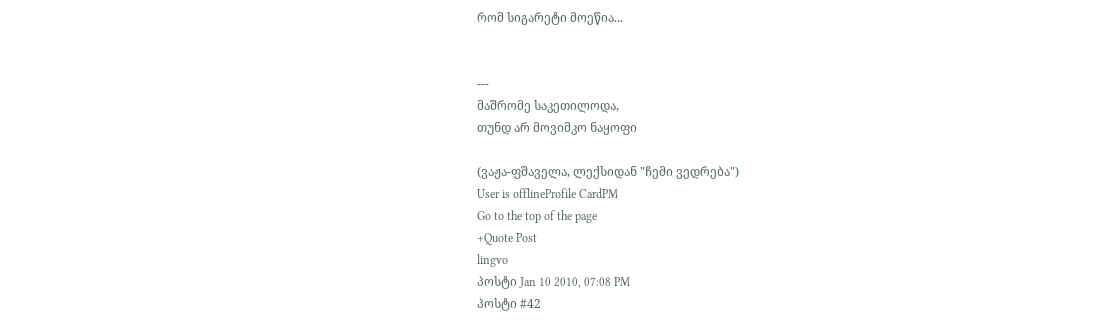რომ სიგარეტი მოეწია...


---
მაშრომე საკეთილოდა,
თუნდ არ მოვიმკო ნაყოფი

(ვაჟა-ფშაველა, ლექსიდან "ჩემი ვედრება")
User is offlineProfile CardPM
Go to the top of the page
+Quote Post
lingvo
პოსტი Jan 10 2010, 07:08 PM
პოსტი #42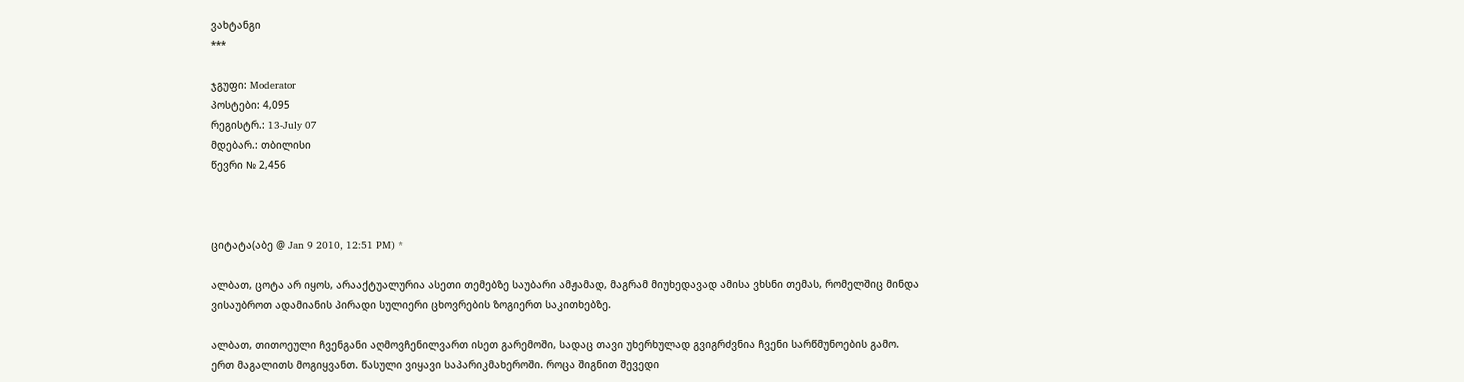ვახტანგი
***

ჯგუფი: Moderator
პოსტები: 4,095
რეგისტრ.: 13-July 07
მდებარ.: თბილისი
წევრი № 2,456



ციტატა(აბე @ Jan 9 2010, 12:51 PM) *

ალბათ, ცოტა არ იყოს, არააქტუალურია ასეთი თემებზე საუბარი ამჟამად, მაგრამ მიუხედავად ამისა ვხსნი თემას, რომელშიც მინდა ვისაუბროთ ადამიანის პირადი სულიერი ცხოვრების ზოგიერთ საკითხებზე.

ალბათ, თითოეული ჩვენგანი აღმოვჩენილვართ ისეთ გარემოში, სადაც თავი უხერხულად გვიგრძვნია ჩვენი სარწმუნოების გამო. ერთ მაგალითს მოგიყვანთ. წასული ვიყავი საპარიკმახეროში. როცა შიგნით შევედი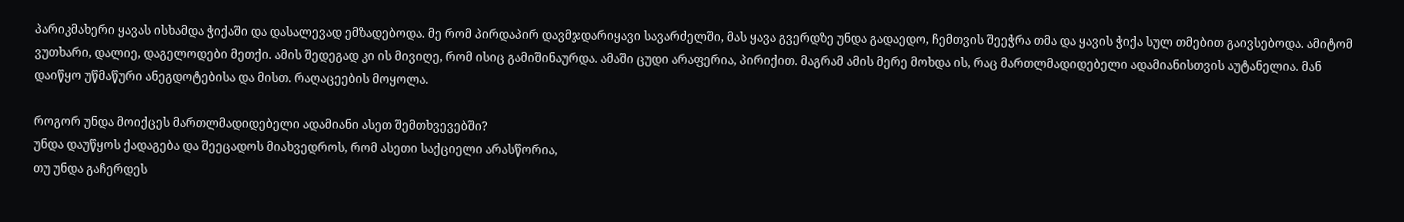პარიკმახერი ყავას ისხამდა ჭიქაში და დასალევად ემზადებოდა. მე რომ პირდაპირ დავმჯდარიყავი სავარძელში, მას ყავა გვერდზე უნდა გადაედო, ჩემთვის შეეჭრა თმა და ყავის ჭიქა სულ თმებით გაივსებოდა. ამიტომ ვუთხარი, დალიე, დაგელოდები მეთქი. ამის შედეგად კი ის მივიღე, რომ ისიც გამიშინაურდა. ამაში ცუდი არაფერია, პირიქით. მაგრამ ამის მერე მოხდა ის, რაც მართლმადიდებელი ადამიანისთვის აუტანელია. მან დაიწყო უწმაწური ანეგდოტებისა და მისთ. რაღაცეების მოყოლა.

როგორ უნდა მოიქცეს მართლმადიდებელი ადამიანი ასეთ შემთხვევებში?
უნდა დაუწყოს ქადაგება და შეეცადოს მიახვედროს, რომ ასეთი საქციელი არასწორია,
თუ უნდა გაჩერდეს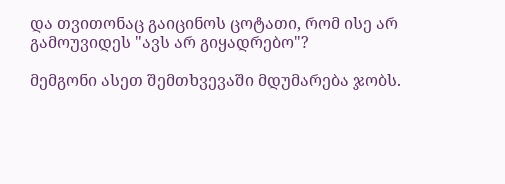და თვითონაც გაიცინოს ცოტათი, რომ ისე არ გამოუვიდეს "ავს არ გიყადრებო"?

მემგონი ასეთ შემთხვევაში მდუმარება ჯობს.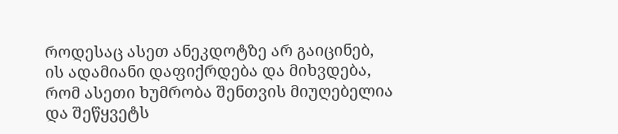როდესაც ასეთ ანეკდოტზე არ გაიცინებ, ის ადამიანი დაფიქრდება და მიხვდება, რომ ასეთი ხუმრობა შენთვის მიუღებელია და შეწყვეტს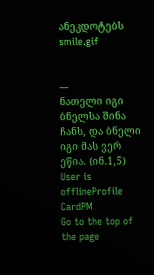ანეკდოტებს smile.gif


---
ნათელი იგი ბნელსა შინა ჩანს, და ბნელი იგი მას ვერ ეწია. (ინ.1,5)
User is offlineProfile CardPM
Go to the top of the page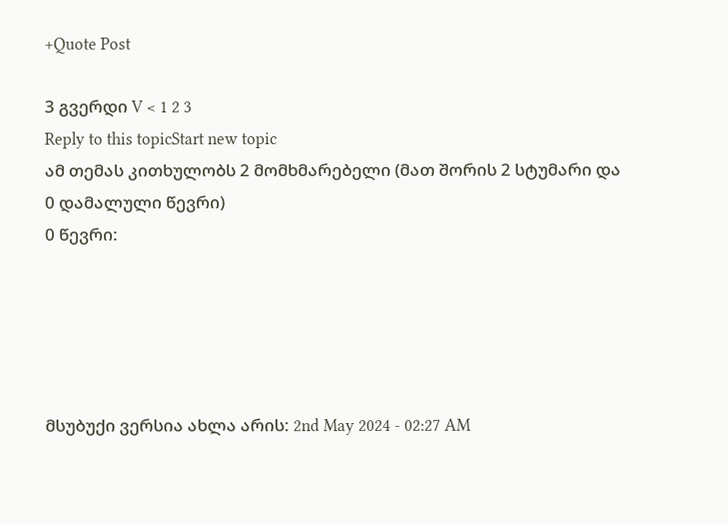+Quote Post

3 გვერდი V < 1 2 3
Reply to this topicStart new topic
ამ თემას კითხულობს 2 მომხმარებელი (მათ შორის 2 სტუმარი და 0 დამალული წევრი)
0 წევრი:





მსუბუქი ვერსია ახლა არის: 2nd May 2024 - 02:27 AM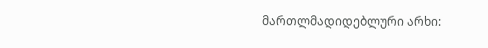მართლმადიდებლური არხი: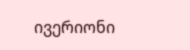ივერიონი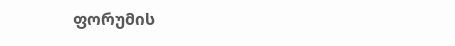ფორუმის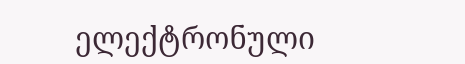ელექტრონული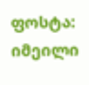ფოსტა: იმეილი